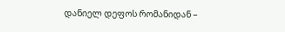დანიელ დეფოს რომანიდან –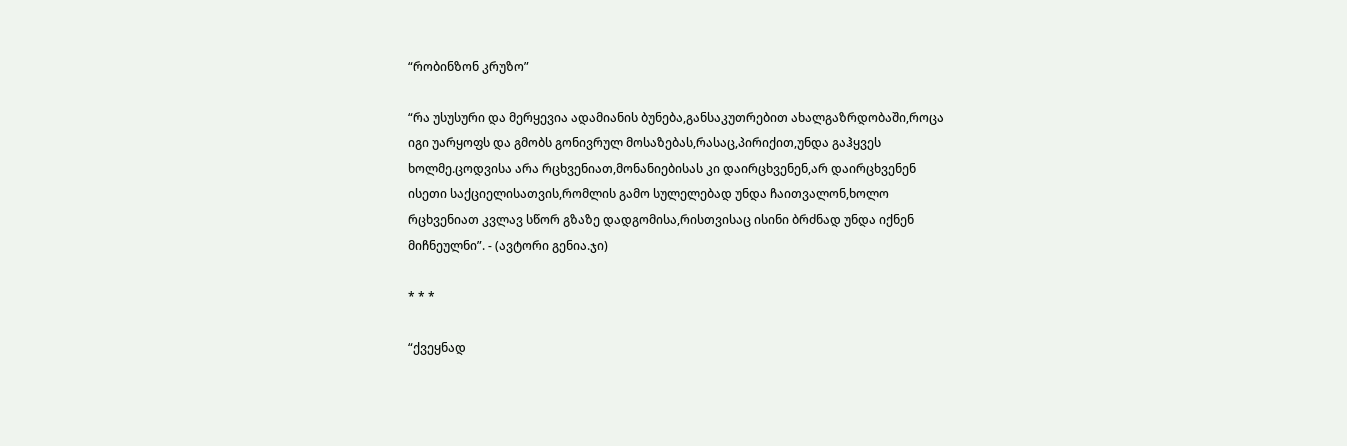“რობინზონ კრუზო”

“რა უსუსური და მერყევია ადამიანის ბუნება,განსაკუთრებით ახალგაზრდობაში,როცა იგი უარყოფს და გმობს გონივრულ მოსაზებას,რასაც,პირიქით,უნდა გაჰყვეს ხოლმე.ცოდვისა არა რცხვენიათ,მონანიებისას კი დაირცხვენენ,არ დაირცხვენენ ისეთი საქციელისათვის,რომლის გამო სულელებად უნდა ჩაითვალონ,ხოლო რცხვენიათ კვლავ სწორ გზაზე დადგომისა,რისთვისაც ისინი ბრძნად უნდა იქნენ მიჩნეულნი”. - (ავტორი გენია.ჯი)

* * *

“ქვეყნად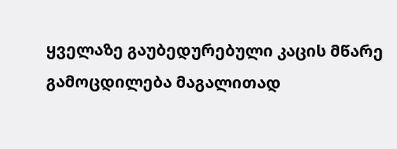ყველაზე გაუბედურებული კაცის მწარე გამოცდილება მაგალითად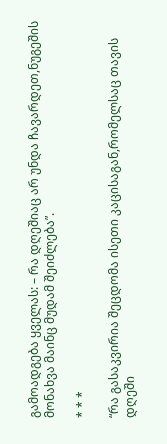გამოადგება ყველას: – რა დღეშიაც არ უნდა ჩავარდეთ,ნუგეშის მონახვა მაინც მუდამ შეიძლება”.

* * *

“რა გასაკვირია შეცდომა ისეთი კაცისაგან,რომელსაც თავის დღეში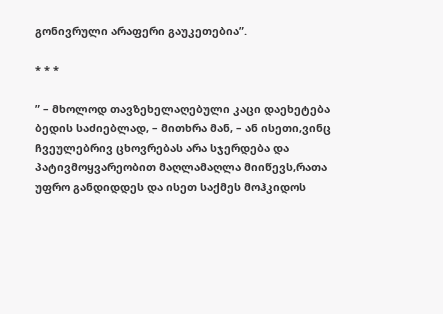გონივრული არაფერი გაუკეთებია”.

* * *

” – მხოლოდ თავზეხელაღებული კაცი დაეხეტება ბედის საძიებლად, – მითხრა მან, – ან ისეთი,ვინც ჩვეულებრივ ცხოვრებას არა სჯერდება და პატივმოყვარეობით მაღლამაღლა მიიწევს,რათა უფრო განდიდდეს და ისეთ საქმეს მოჰკიდოს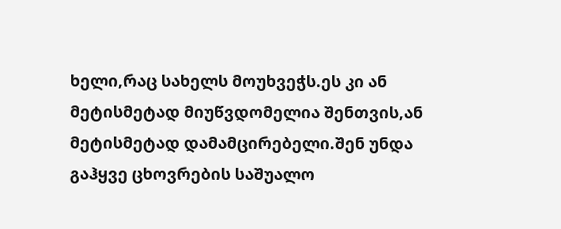ხელი,რაც სახელს მოუხვეჭს.ეს კი ან მეტისმეტად მიუწვდომელია შენთვის,ან მეტისმეტად დამამცირებელი.შენ უნდა გაჰყვე ცხოვრების საშუალო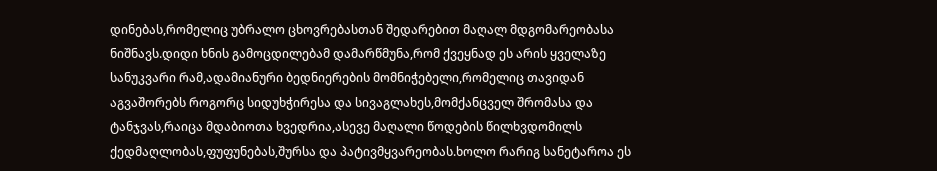დინებას,რომელიც უბრალო ცხოვრებასთან შედარებით მაღალ მდგომარეობასა ნიშნავს.დიდი ხნის გამოცდილებამ დამარწმუნა,რომ ქვეყნად ეს არის ყველაზე სანუკვარი რამ,ადამიანური ბედნიერების მომნიჭებელი,რომელიც თავიდან აგვაშორებს როგორც სიდუხჭირესა და სივაგლახეს,მომქანცველ შრომასა და ტანჯვას,რაიცა მდაბიოთა ხვედრია,ასევე მაღალი წოდების წილხვდომილს ქედმაღლობას,ფუფუნებას,შურსა და პატივმყვარეობას.ხოლო რარიგ სანეტაროა ეს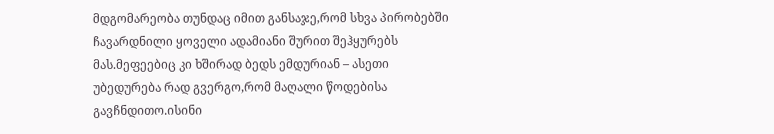მდგომარეობა თუნდაც იმით განსაჯე,რომ სხვა პირობებში ჩავარდნილი ყოველი ადამიანი შურით შეჰყურებს მას.მეფეებიც კი ხშირად ბედს ემდურიან – ასეთი უბედურება რად გვერგო,რომ მაღალი წოდებისა გავჩნდითო.ისინი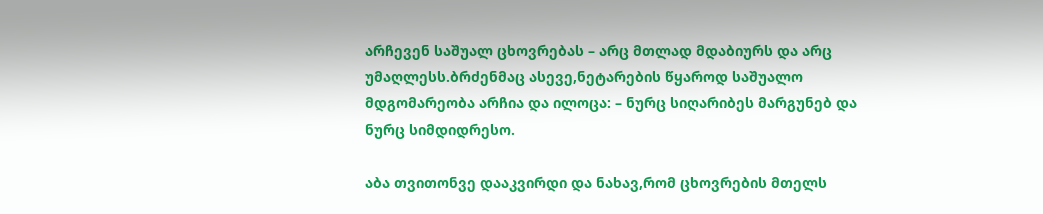არჩევენ საშუალ ცხოვრებას – არც მთლად მდაბიურს და არც უმაღლესს.ბრძენმაც ასევე,ნეტარების წყაროდ საშუალო მდგომარეობა არჩია და ილოცა: – ნურც სიღარიბეს მარგუნებ და ნურც სიმდიდრესო.

აბა თვითონვე დააკვირდი და ნახავ,რომ ცხოვრების მთელს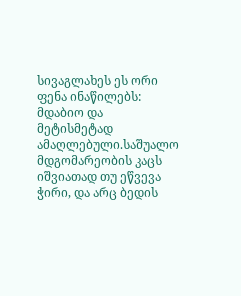სივაგლახეს ეს ორი ფენა ინაწილებს: მდაბიო და მეტისმეტად ამაღლებული.საშუალო მდგომარეობის კაცს იშვიათად თუ ეწვევა ჭირი, და არც ბედის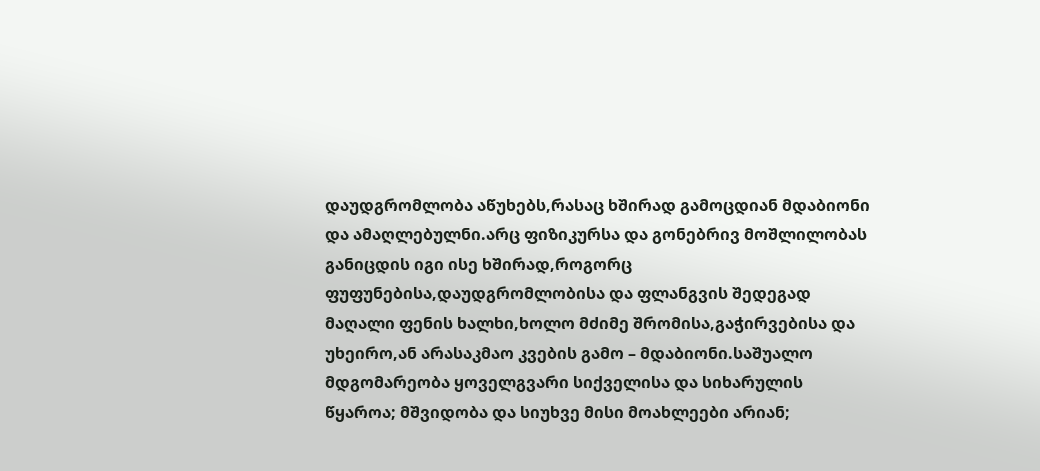დაუდგრომლობა აწუხებს,რასაც ხშირად გამოცდიან მდაბიონი და ამაღლებულნი.არც ფიზიკურსა და გონებრივ მოშლილობას განიცდის იგი ისე ხშირად,როგორც ფუფუნებისა,დაუდგრომლობისა და ფლანგვის შედეგად მაღალი ფენის ხალხი,ხოლო მძიმე შრომისა,გაჭირვებისა და უხეირო,ან არასაკმაო კვების გამო – მდაბიონი.საშუალო მდგომარეობა ყოველგვარი სიქველისა და სიხარულის წყაროა; მშვიდობა და სიუხვე მისი მოახლეები არიან;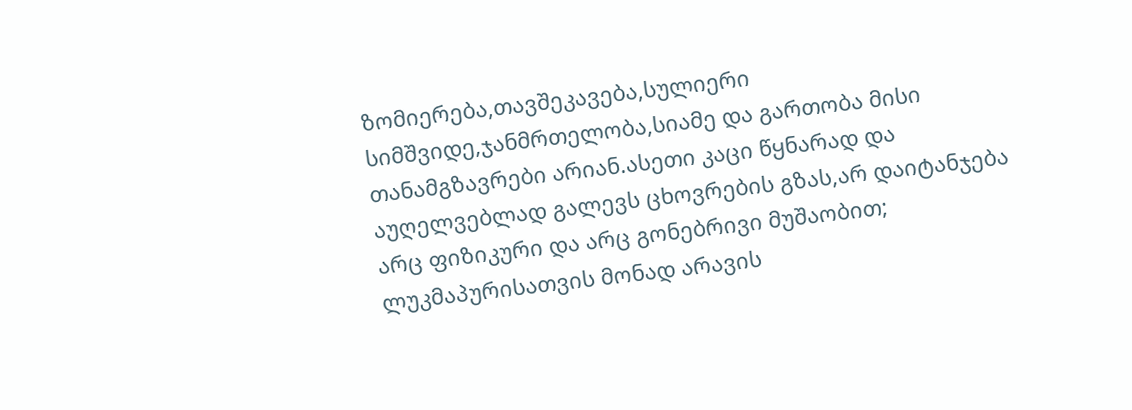ზომიერება,თავშეკავება,სულიერი სიმშვიდე,ჯანმრთელობა,სიამე და გართობა მისი თანამგზავრები არიან.ასეთი კაცი წყნარად და აუღელვებლად გალევს ცხოვრების გზას,არ დაიტანჯება არც ფიზიკური და არც გონებრივი მუშაობით; ლუკმაპურისათვის მონად არავის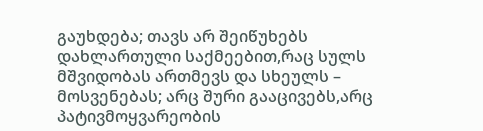გაუხდება; თავს არ შეიწუხებს დახლართული საქმეებით,რაც სულს მშვიდობას ართმევს და სხეულს – მოსვენებას; არც შური გააცივებს,არც პატივმოყვარეობის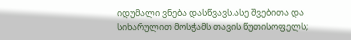იდუმალი ვნება დასწვავს.ასე შვებითა და სიხარულით მოსჭამს თავის წუთისოფელს;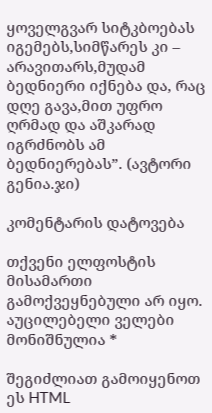ყოველგვარ სიტკბოებას იგემებს,სიმწარეს კი – არავითარს,მუდამ ბედნიერი იქნება და, რაც დღე გავა,მით უფრო ღრმად და აშკარად იგრძნობს ამ ბედნიერებას”. (ავტორი გენია.ჯი)

კომენტარის დატოვება

თქვენი ელფოსტის მისამართი გამოქვეყნებული არ იყო. აუცილებელი ველები მონიშნულია *

შეგიძლიათ გამოიყენოთ ეს HTML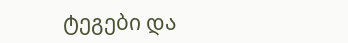ტეგები და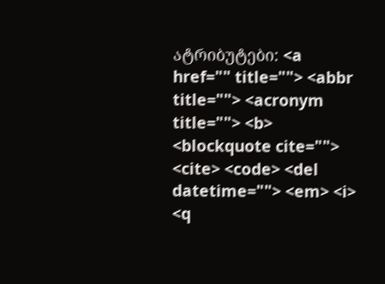ატრიბუტები: <a href="" title=""> <abbr title=""> <acronym title=""> <b> <blockquote cite=""> <cite> <code> <del datetime=""> <em> <i> <q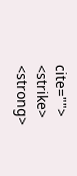cite=""> <strike> <strong>